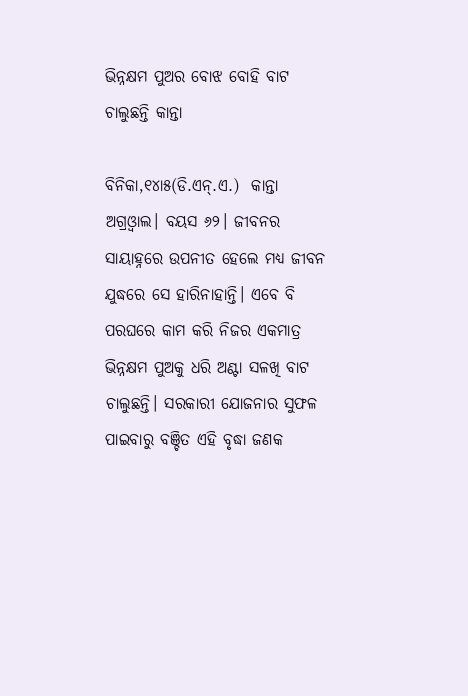ଭିନ୍ନକ୍ଷମ ପୁଅର ବୋଝ ବୋହି ବାଟ ଚାଲୁଛନ୍ତି କାନ୍ତା

ବିନିକା,୧୪ା୫(ଡି.ଏନ୍‌.ଏ.)  କାନ୍ତା ଅଗ୍ରଓ୍ବାଲ। ବୟସ ୬୨। ଜୀବନର ସାୟାହ୍ନରେ ଉପନୀତ ହେଲେ ମଧ୍ୟ ଜୀବନ ଯୁଦ୍ଧରେ ସେ ହାରିନାହାନ୍ତି। ଏବେ ବି ପରଘରେ କାମ କରି ନିଜର ଏକମାତ୍ର ଭିନ୍ନକ୍ଷମ ପୁଅକୁ ଧରି ଅଣ୍ଟା ସଳଖି ବାଟ ଚାଲୁଛନ୍ତି। ସରକାରୀ ଯୋଜନାର ସୁଫଳ ପାଇବାରୁ ବଞ୍ଚିତ ଏହି ବୃଦ୍ଧା ଜଣକ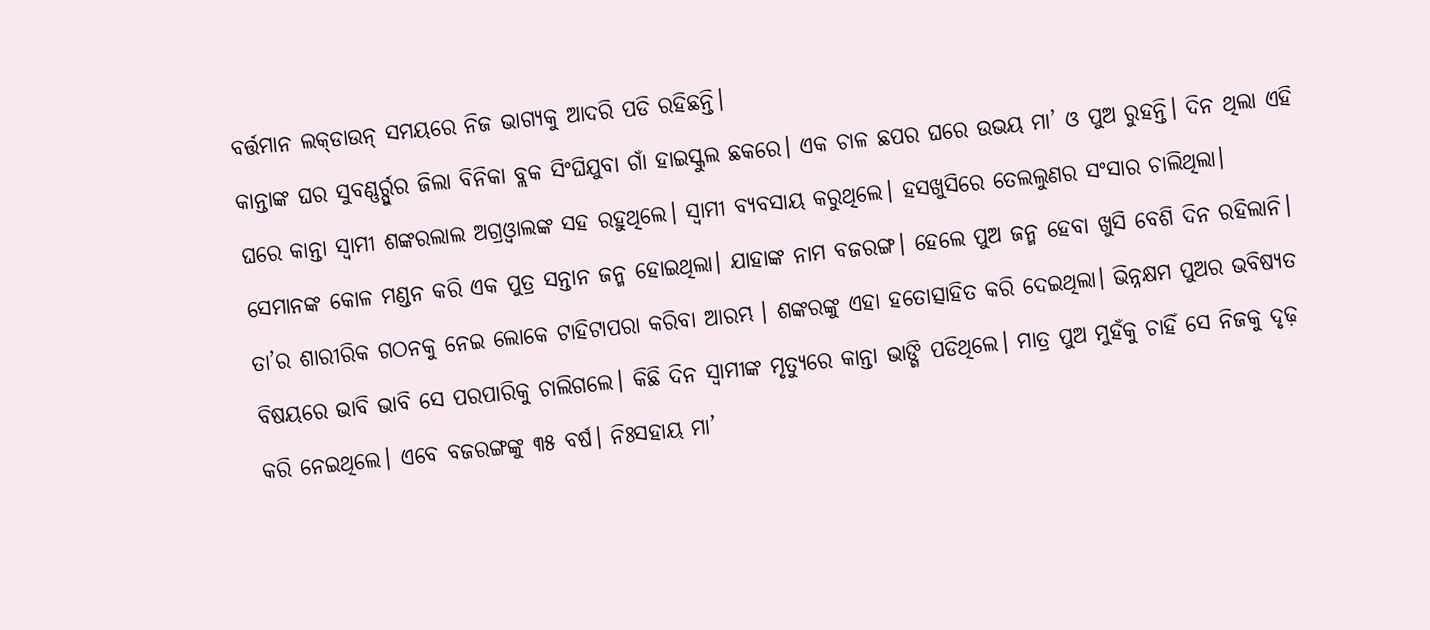ବର୍ତ୍ତମାନ ଲକ୍‌ଡାଉନ୍‌ ସମୟରେ ନିଜ ଭାଗ୍ୟକୁ ଆଦରି ପଡି ରହିଛନ୍ତି।
କାନ୍ତାଙ୍କ ଘର ସୁବଣ୍ଣର୍ର୍ପୁର ଜିଲା ବିନିକା ବ୍ଲକ ସିଂଘିଯୁବା ଗାଁ ହାଇସ୍କୁଲ ଛକରେ। ଏକ ଚାଳ ଛପର ଘରେ ଉଭୟ ମା’ ଓ ପୁଅ ରୁହନ୍ତି। ଦିନ ଥିଲା ଏହି ଘରେ କାନ୍ତା ସ୍ବାମୀ ଶଙ୍କରଲାଲ ଅଗ୍ରଓ୍ବାଲଙ୍କ ସହ ରହୁଥିଲେ। ସ୍ବାମୀ ବ୍ୟବସାୟ କରୁଥିଲେ। ହସଖୁସିରେ ତେଲଲୁଣର ସଂସାର ଚାଲିଥିଲା। ସେମାନଙ୍କ କୋଳ ମଣ୍ଡନ କରି ଏକ ପୁତ୍ର ସନ୍ତାନ ଜନ୍ମ ହୋଇଥିଲା। ଯାହାଙ୍କ ନାମ ବଜରଙ୍ଗ। ହେଲେ ପୁଅ ଜନ୍ମ ହେବା ଖୁସି ବେଶି ଦିନ ରହିଲାନି। ତା’ର ଶାରୀରିକ ଗଠନକୁ ନେଇ ଲୋକେ ଟାହିଟାପରା କରିବା ଆରମ୍ଭ । ଶଙ୍କରଙ୍କୁ ଏହା ହତୋତ୍ସାହିତ କରି ଦେଇଥିଲା। ଭିନ୍ନକ୍ଷମ ପୁଅର ଭବିଷ୍ୟତ ବିଷୟରେ ଭାବି ଭାବି ସେ ପରପାରିକୁ ଚାଲିଗଲେ। କିଛି ଦିନ ସ୍ବାମୀଙ୍କ ମୃତ୍ୟୁରେ କାନ୍ତା ଭାଙ୍ଗି ପଡିଥିଲେ। ମାତ୍ର ପୁଅ ମୁହଁକୁ ଚାହିଁ ସେ ନିଜକୁ ଦୃଢ଼ କରି ନେଇଥିଲେ। ଏବେ ବଜରଙ୍ଗଙ୍କୁ ୩୫ ବର୍ଷ। ନିଃସହାୟ ମା’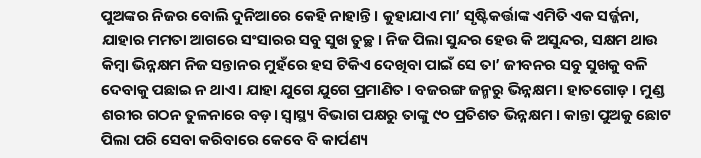ପୁଅଙ୍କର ନିଜର ବୋଲି ଦୁନିଆରେ କେହି ନାହାନ୍ତି। କୁହାଯାଏ ମା’ ସୃଷ୍ଟିକର୍ତ୍ତାଙ୍କ ଏମିତି ଏକ ସର୍ଜ୍ଜନା, ଯାହାର ମମତା ଆଗରେ ସଂସାରର ସବୁ ସୁଖ ତୁଚ୍ଛ। ନିଜ ପିଲା ସୁନ୍ଦର ହେଉ କି ଅସୁନ୍ଦର, ସକ୍ଷମ ଥାଉ କିମ୍ବା ଭିନ୍ନକ୍ଷମ ନିଜ ସନ୍ତାନର ମୁହଁରେ ହସ ଟିକିଏ ଦେଖିବା ପାଇଁ ସେ ତା’ ଜୀବନର ସବୁ ସୁଖକୁ ବଳି ଦେବାକୁ ପଛାଇ ନ ଥାଏ। ଯାହା ଯୁଗେ ଯୁଗେ ପ୍ରମାଣିତ । ବଜରଙ୍ଗ ଜନ୍ମରୁ ଭିନ୍ନକ୍ଷମ। ହାତଗୋଡ଼ । ମୁଣ୍ଡ ଶରୀର ଗଠନ ତୁଳନାରେ ବଡ଼। ସ୍ବାସ୍ଥ୍ୟ ବିଭାଗ ପକ୍ଷରୁ ତାଙ୍କୁ ୯୦ ପ୍ରତିଶତ ଭିନ୍ନକ୍ଷମ । କାନ୍ତା ପୁଅକୁ ଛୋଟ ପିଲା ପରି ସେବା କରିବାରେ କେବେ ବି କାର୍ପଣ୍ୟ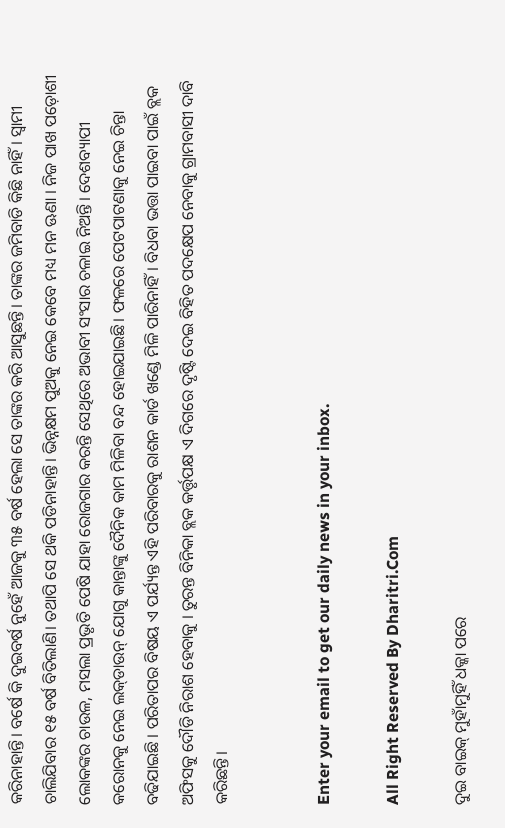କରିନାହାନ୍ତି। ବର୍ଷେ କି ଦୁଇବର୍ଷ ନୁହେଁ ଆଜକୁ ୩୫ ବର୍ଷ ହେଲା ସେ ତାଙ୍କର କରି ଆସୁଛନ୍ତି। ତାଙ୍କର ଜମିବାଡି କିଛି ନାହିଁ । ସ୍ବାମୀ ଚାଲିଯିବାର ୧୫ ବର୍ଷ ବିତିଲାଣି। ତଥାପି ସେ ଥକି ପଡିନାହାନ୍ତି। ଭିନ୍ନକ୍ଷମ ପୁଅକୁ ନେଇ କେବେ ମଧ୍ୟ ମନ ଊଣା । ନିଜ ପାଖ ପଡ଼ୋଶୀ ଲୋକଙ୍କର ଚାଉଳ, ମସଲା ପ୍ରଭୃତି ପେଷି ଯାହା ରୋଜଗାର କରନ୍ତି ସେଥିରେ ଅଭାବୀ ସଂସାର ଚଳାଇ ନିଅନ୍ତି। ଦେଶବ୍ୟାପୀ କରୋନକୁ ନେଇ ଲକ୍‌ଡାଉନ୍‌ ଯୋଗୁ କାନ୍ତାଙ୍କୁ ଦୈନିକ କାମ ମିଳିବା ବନ୍ଦ ହୋଇଯାଇଛି। ଫଳରେ ପେଟପାଟଣାକୁ ନେଇ ଚିନ୍ତା ବଢିଯାଇଛି । ପରିତାପର ବିଷୟ ଏ ପର୍ଯ୍ୟନ୍ତ ଏହି ପରିବାରକୁ ରାଶନ କାର୍ଡ ଖଣ୍ଡେ ମିଳି ପାରିନାହିଁ। ବିଧବା ଭତ୍ତା ପାଇବା ପାଇଁ ବ୍ଲକ ଅଫିସକୁ ଦୌଡି ନିରାଶ ହେବାକୁ । ତୁରନ୍ତ ବିନିକା ବ୍ଲକ କର୍ତ୍ତୃପକ୍ଷ ଏ ଦିଗରେ ଦୃଷ୍ଟି ଦେଇ ବିହିତ ପଦକ୍ଷେପ ନେବାକୁ ଗ୍ରାମବାସୀ ଦାବି କରିଛନ୍ତି।


Enter your email to get our daily news in your inbox.

All Right Reserved By Dharitri.Com

ଦୁଇ ବାଇକ୍‌ ମୁହାଁମୁହିଁ ଧକ୍କା ପରେ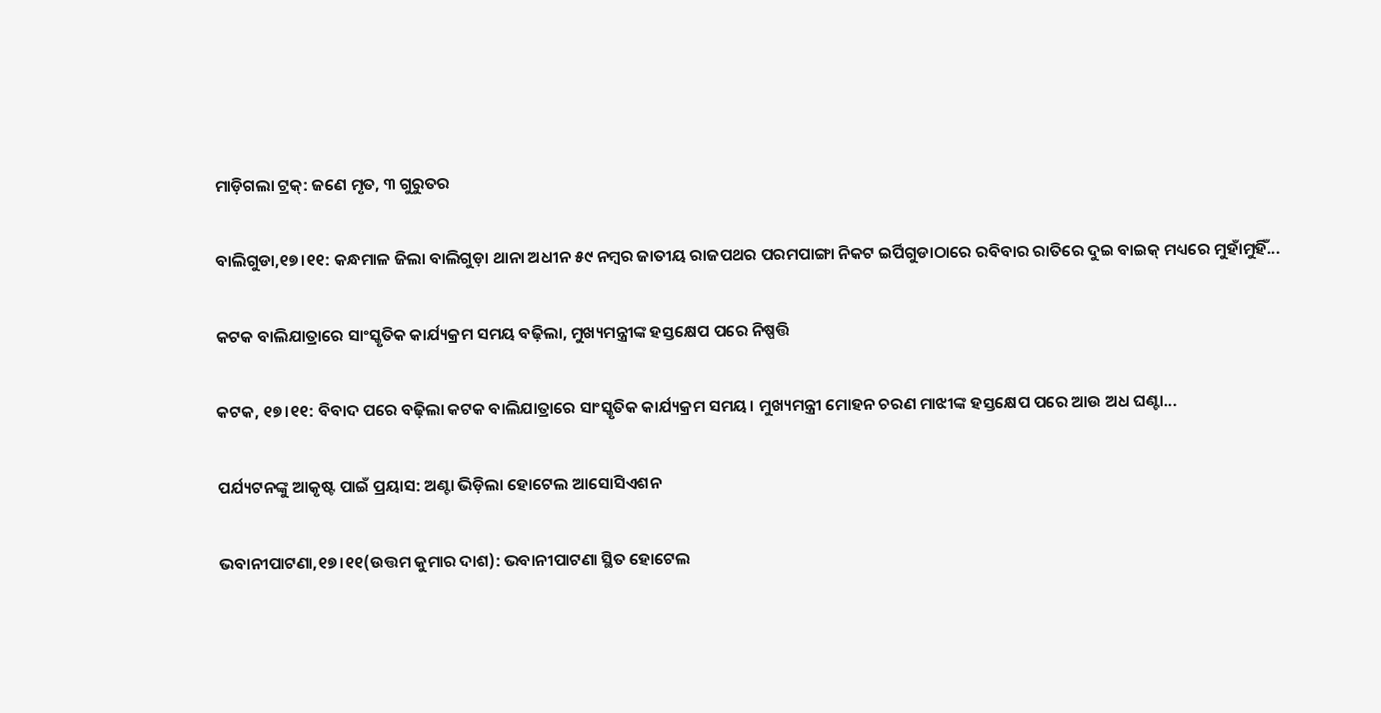ମାଡ଼ିଗଲା ଟ୍ରକ୍‌: ଜଣେ ମୃତ, ୩ ଗୁରୁତର

ବାଲିଗୁଡା,୧୭।୧୧: କନ୍ଧମାଳ ଜିଲା ବାଲିଗୁଡ଼ା ଥାନା ଅଧୀନ ୫୯ ନମ୍ବର ଜାତୀୟ ରାଜପଥର ପରମପାଙ୍ଗା ନିକଟ ଇର୍ପିଗୁଡାଠାରେ ରବିବାର ରାତିରେ ଦୁଇ ବାଇକ୍‌ ମଧ୍ୟରେ ମୁହାଁମୁହିଁ...

କଟକ ବାଲିଯାତ୍ରାରେ ସାଂସ୍କୃତିକ କାର୍ଯ୍ୟକ୍ରମ ସମୟ ବଢ଼ିଲା, ମୁଖ୍ୟମନ୍ତ୍ରୀଙ୍କ ହସ୍ତକ୍ଷେପ ପରେ ନିଷ୍ପତ୍ତି

କଟକ, ୧୭।୧୧: ବିବାଦ ପରେ ବଢ଼ିଲା କଟକ ବାଲିଯାତ୍ରାରେ ସାଂସ୍କୃତିକ କାର୍ଯ୍ୟକ୍ରମ ସମୟ। ମୁଖ୍ୟମନ୍ତ୍ରୀ ମୋହନ ଚରଣ ମାଝୀଙ୍କ ହସ୍ତକ୍ଷେପ ପରେ ଆଉ ଅଧ ଘଣ୍ଟା...

ପର୍ଯ୍ୟଟନଙ୍କୁ ଆକୃଷ୍ଟ ପାଇଁ ପ୍ରୟାସ: ଅଣ୍ଟା ଭିଡ଼ିଲା ହୋଟେଲ ଆସୋସିଏଶନ

ଭବାନୀପାଟଣା,୧୭।୧୧(ଉତ୍ତମ କୁମାର ଦାଶ): ଭବାନୀପାଟଣା ସ୍ଥିତ ହୋଟେଲ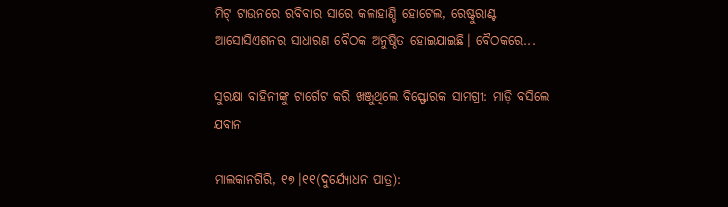ମିଟ୍‌ ଟାଉନରେ ରବିବାର ସାରେ କଳାହାଣ୍ଡି ହୋଟେଲ, ରେଷ୍ଟୁରାଣ୍ଟ ଆସୋସିଏଶନର ସାଧାରଣ ବୈଠକ ଅନୁଷ୍ଠିତ ହୋଇଯାଇଛି। ବୈଠକରେ...

ସୁରକ୍ଷା ବାହିନୀଙ୍କୁ ଟାର୍ଗେଟ କରି ଖଞ୍ଜୁଥିଲେ ବିସ୍ଫୋରକ ସାମଗ୍ରୀ: ମାଡ଼ି ବସିଲେ ଯବାନ

ମାଲକାନଗିରି, ୧୭।୧୧(ଦୁର୍ଯ୍ୟୋଧନ ପାତ୍ର):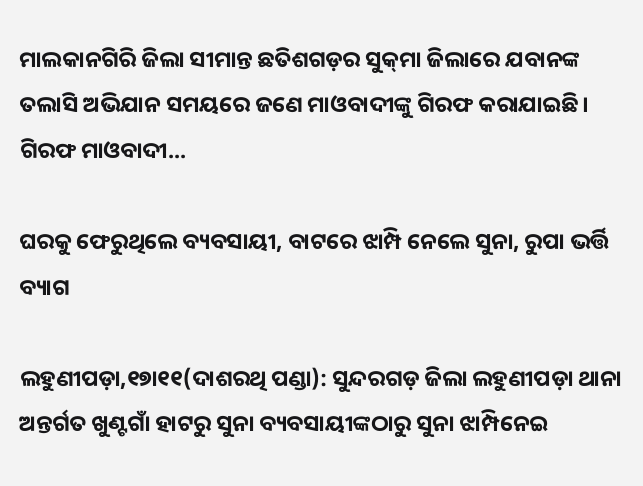ମାଲକାନଗିରି ଜିଲା ସୀମାନ୍ତ ଛତିଶଗଡ଼ର ସୁକ୍‌ମା ଜିଲାରେ ଯବାନଙ୍କ ତଲାସି ଅଭିଯାନ ସମୟରେ ଜଣେ ମାଓବାଦୀଙ୍କୁ ଗିରଫ କରାଯାଇଛି। ଗିରଫ ମାଓବାଦୀ...

ଘରକୁ ଫେରୁଥିଲେ ବ୍ୟବସାୟୀ, ବାଟରେ ଝାମ୍ପି ନେଲେ ସୁନା, ରୁପା ଭର୍ତ୍ତି ବ୍ୟାଗ

ଲହୁଣୀପଡ଼ା,୧୭ା୧୧(ଦାଶରଥି ପଣ୍ଡା): ସୁନ୍ଦରଗଡ଼ ଜିଲା ଲହୁଣୀପଡ଼ା ଥାନା ଅନ୍ତର୍ଗତ ଖୁଣ୍ଟଗାଁ ହାଟରୁ ସୁନା ବ୍ୟବସାୟୀଙ୍କଠାରୁ ସୁନା ଝାମ୍ପିନେଇ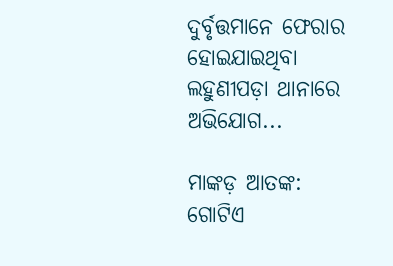ଦୁର୍ବୃତ୍ତମାନେ ଫେରାର ହୋଇଯାଇଥିବା ଲହୁଣୀପଡ଼ା ଥାନାରେ ଅଭିଯୋଗ...

ମାଙ୍କଡ଼ ଆତଙ୍କ: ଗୋଟିଏ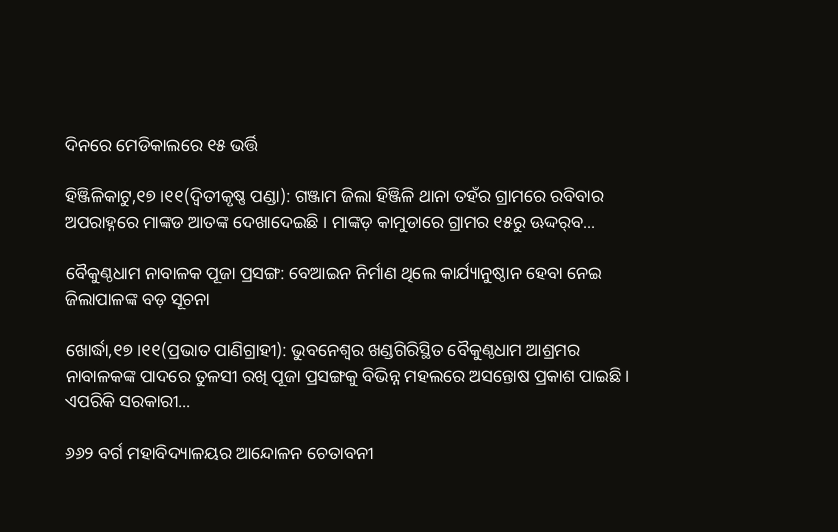ଦିନରେ ମେଡିକାଲରେ ୧୫ ଭର୍ତ୍ତି

ହିଞ୍ଜିଳିକାଟୁ,୧୭।୧୧(ଦ୍ବିତୀକୃଷ୍ଣ ପଣ୍ଡା): ଗଞ୍ଜାମ ଜିଲା ହିଞ୍ଜିଳି ଥାନା ତହଁର ଗ୍ରାମରେ ରବିବାର ଅପରାହ୍ନରେ ମାଙ୍କଡ ଆତଙ୍କ ଦେଖାଦେଇଛି । ମାଙ୍କଡ଼ କାମୁଡାରେ ଗ୍ରାମର ୧୫ରୁ ଊଦ୍ଦର୍‌ବ...

ବୈକୁଣ୍ଠଧାମ ନାବାଳକ ପୂଜା ପ୍ରସଙ୍ଗ: ବେଆଇନ ନିର୍ମାଣ ଥିଲେ କାର୍ଯ୍ୟାନୁଷ୍ଠାନ ହେବା ନେଇ ଜିଲାପାଳଙ୍କ ବଡ଼ ସୂଚନା

ଖୋର୍ଦ୍ଧା,୧୭।୧୧(ପ୍ରଭାତ ପାଣିଗ୍ରାହୀ): ଭୁବନେଶ୍ବର ଖଣ୍ଡଗିରିସ୍ଥିତ ବୈକୁଣ୍ଠଧାମ ଆଶ୍ରମର ନାବାଳକଙ୍କ ପାଦରେ ତୁଳସୀ ରଖି ପୂଜା ପ୍ରସଙ୍ଗକୁ ବିଭିନ୍ନ ମହଲରେ ଅସନ୍ତୋଷ ପ୍ରକାଶ ପାଇଛି। ଏପରିକି ସରକାରୀ...

୬୬୨ ବର୍ଗ ମହାବିଦ୍ୟାଳୟର ଆନ୍ଦୋଳନ ଚେତାବନୀ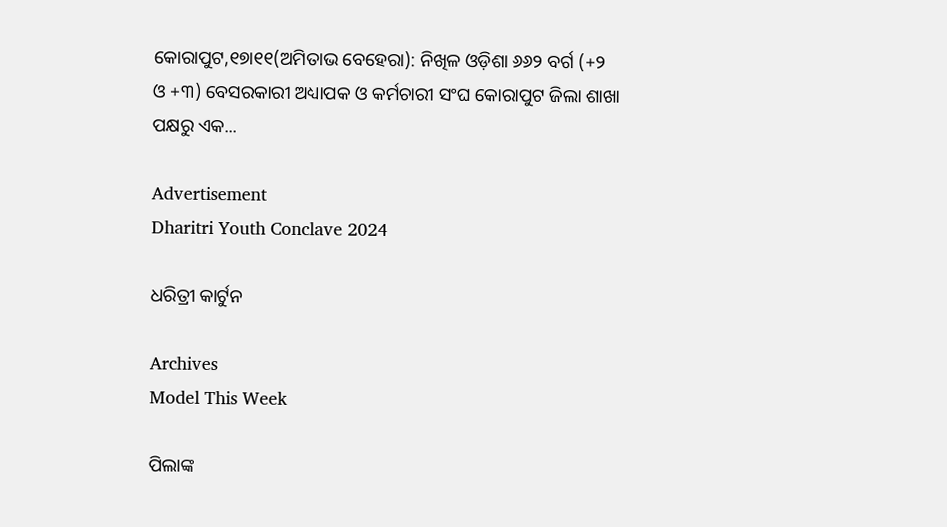କୋରାପୁଟ,୧୭ା୧୧(ଅମିତାଭ ବେହେରା): ନିଖିଳ ଓଡ଼ିଶା ୬୬୨ ବର୍ଗ (+୨ ଓ +୩) ବେସରକାରୀ ଅଧ୍ୟାପକ ଓ କର୍ମଚାରୀ ସଂଘ କୋରାପୁଟ ଜିଲା ଶାଖା ପକ୍ଷରୁ ଏକ...

Advertisement
Dharitri Youth Conclave 2024

ଧରିତ୍ରୀ କାର୍ଟୁନ

Archives
Model This Week

ପିଲାଙ୍କ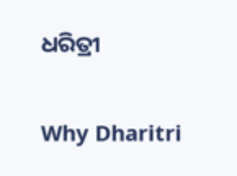ଧରିତ୍ରୀ

Why Dharitri